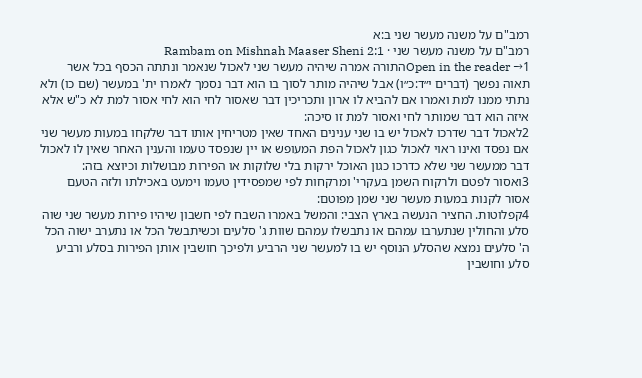רמב"ם על משנה מעשר שני ב:א
רמב"ם על משנה מעשר שני · Rambam on Mishnah Maaser Sheni 2:1
Open in the reader →1התורה אמרה שיהיה מעשר שני לאכול שנאמר ונתתה הכסף בכל אשר תאוה נפשך (דברים י״ד:כ״ו) אבל שיהיה מותר לסוך בו הוא דבר נסמך לאמרו ית' במעשר (שם כו) ולא נתתי ממנו למת ואמרו אם להביא לו ארון ותכריכין דבר שאסור לחי הוא לחי אסור למת לא כ"ש אלא איזה הוא דבר שמותר לחי ואסור למת זו סיכה:
2לאכול דבר שדרכו לאכול יש בו שני ענינים האחד שאין מטריחין אותו דבר שלקחו במעות מעשר שני אם נפסד ואינו ראוי לאכול כגון לאכול הפת המעופש או יין שנפסד טעמו והענין האחר שאין לו לאכול דבר ממעשר שני שלא כדרכו כגון האוכל ירקות בלי שלוקות או הפירות מבושלות וכיוצא בזה:
3ואסור לפטם ולרקוח השמן בעקרי' ומרקחות לפי שמפסידין טעמו וימעט באכילתו ולזה הטעם אסור לקנות במעות מעשר שני שמן מפוטם:
4קפלוטות. החציר הנעשה בארץ הצבי: והמשל באמרו השבח לפי חשבון שיהיו פירות מעשר שני שוה סלע והחולין שנתערבו עמהם או נתבשלו עמהם שוות ג' סלעים וכשיתבשל הכל או נתערב ישוה הכל ה' סלעים נמצא שהסלע הנוסף יש בו למעשר שני הרביע ולפיכך חושבין אותן הפירות בסלע ורביע סלע וחושבין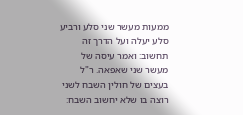ממעות מעשר שני סלע ורביע סלע יעלה ועל הדרך זה תחשוב: ואמר עיסה של מעשר שני שאפאה. ר"ל בעצים של חולין השבח לשני רוצה בו שלא יחשוב השבח: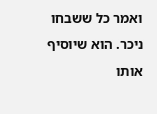ואמר כל ששבחו ניכר. הוא שיוסיף אותו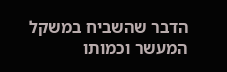הדבר שהשביח במשקל המעשר וכמותו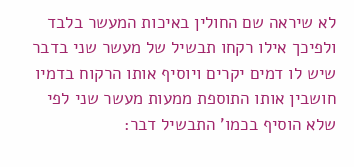לא שיראה שם החולין באיכות המעשר בלבד ולפיכך אילו רקחו תבשיל של מעשר שני בדבר שיש לו דמים יקרים ויוסיף אותו הרקוח בדמיו חושבין אותו התוספת ממעות מעשר שני לפי שלא הוסיף בכמו' התבשיל דבר: